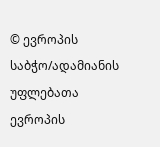© ევროპის საბჭო/ადამიანის უფლებათა ევროპის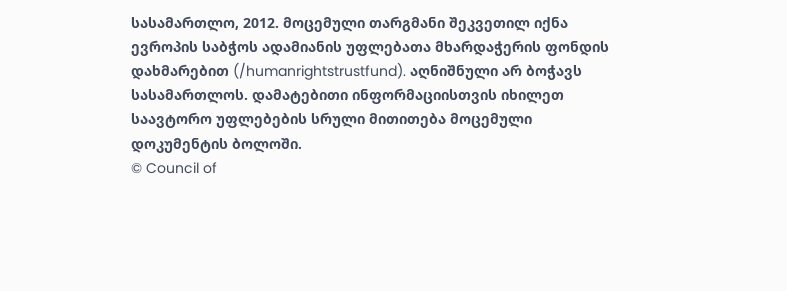სასამართლო, 2012. მოცემული თარგმანი შეკვეთილ იქნა ევროპის საბჭოს ადამიანის უფლებათა მხარდაჭერის ფონდის დახმარებით (/humanrightstrustfund). აღნიშნული არ ბოჭავს სასამართლოს. დამატებითი ინფორმაციისთვის იხილეთ საავტორო უფლებების სრული მითითება მოცემული დოკუმენტის ბოლოში.
© Council of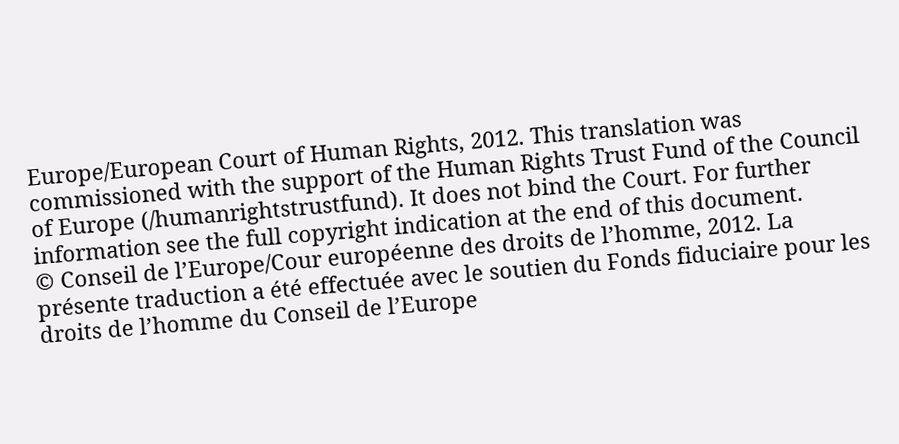Europe/European Court of Human Rights, 2012. This translation was commissioned with the support of the Human Rights Trust Fund of the Council of Europe (/humanrightstrustfund). It does not bind the Court. For further information see the full copyright indication at the end of this document.
© Conseil de l’Europe/Cour européenne des droits de l’homme, 2012. La présente traduction a été effectuée avec le soutien du Fonds fiduciaire pour les droits de l’homme du Conseil de l’Europe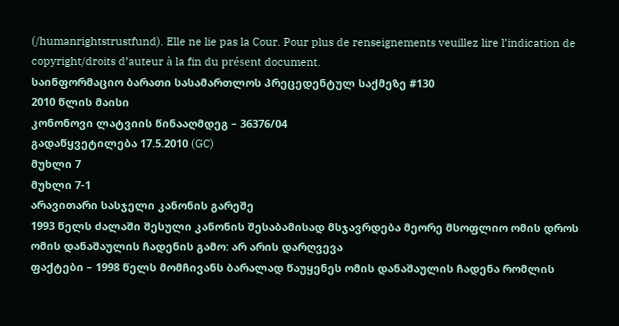(/humanrightstrustfund). Elle ne lie pas la Cour. Pour plus de renseignements veuillez lire l’indication de copyright/droits d’auteur à la fin du présent document.
საინფორმაციო ბარათი სასამართლოს პრეცედენტულ საქმეზე #130
2010 წლის მაისი
კონონოვი ლატვიის წინააღმდეგ – 36376/04
გადაწყვეტილება 17.5.2010 (GC)
მუხლი 7
მუხლი 7-1
არავითარი სასჯელი კანონის გარეშე
1993 წელს ძალაში შესული კანონის შესაბამისად მსჯავრდება მეორე მსოფლიო ომის დროს ომის დანაშაულის ჩადენის გამო: არ არის დარღვევა
ფაქტები – 1998 წელს მომჩივანს ბარალად წაუყენეს ომის დანაშაულის ჩადენა რომლის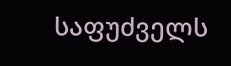საფუძველს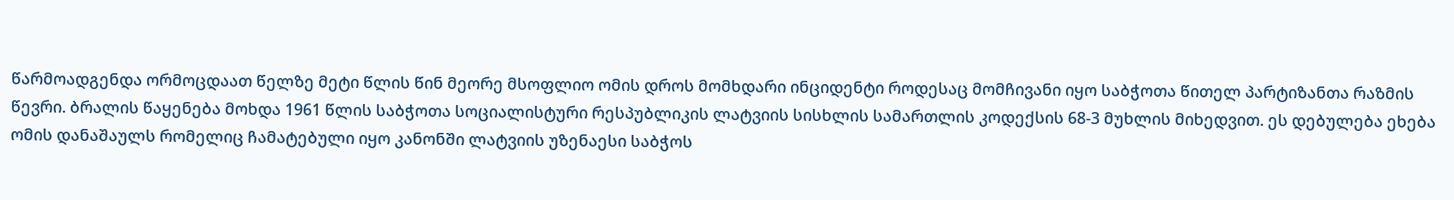წარმოადგენდა ორმოცდაათ წელზე მეტი წლის წინ მეორე მსოფლიო ომის დროს მომხდარი ინციდენტი როდესაც მომჩივანი იყო საბჭოთა წითელ პარტიზანთა რაზმის წევრი. ბრალის წაყენება მოხდა 1961 წლის საბჭოთა სოციალისტური რესპუბლიკის ლატვიის სისხლის სამართლის კოდექსის 68-3 მუხლის მიხედვით. ეს დებულება ეხება ომის დანაშაულს რომელიც ჩამატებული იყო კანონში ლატვიის უზენაესი საბჭოს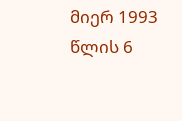მიერ 1993 წლის 6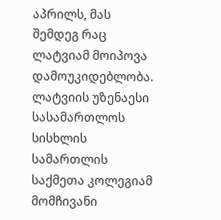აპრილს, მას შემდეგ რაც ლატვიამ მოიპოვა დამოუკიდებლობა. ლატვიის უზენაესი სასამართლოს სისხლის სამართლის საქმეთა კოლეგიამ მომჩივანი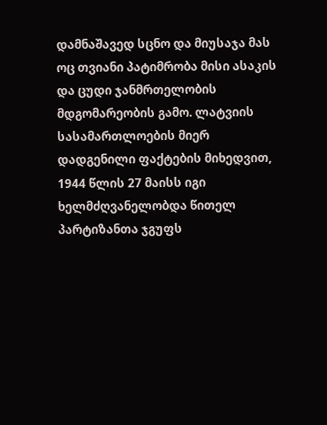დამნაშავედ სცნო და მიუსაჯა მას ოც თვიანი პატიმრობა მისი ასაკის და ცუდი ჯანმრთელობის მდგომარეობის გამო. ლატვიის სასამართლოების მიერ დადგენილი ფაქტების მიხედვით, 1944 წლის 27 მაისს იგი ხელმძღვანელობდა წითელ პარტიზანთა ჯგუფს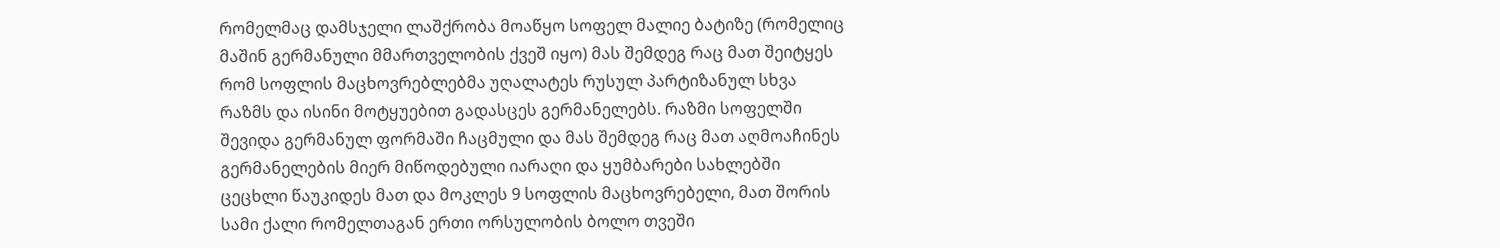რომელმაც დამსჯელი ლაშქრობა მოაწყო სოფელ მალიე ბატიზე (რომელიც მაშინ გერმანული მმართველობის ქვეშ იყო) მას შემდეგ რაც მათ შეიტყეს რომ სოფლის მაცხოვრებლებმა უღალატეს რუსულ პარტიზანულ სხვა რაზმს და ისინი მოტყუებით გადასცეს გერმანელებს. რაზმი სოფელში შევიდა გერმანულ ფორმაში ჩაცმული და მას შემდეგ რაც მათ აღმოაჩინეს გერმანელების მიერ მიწოდებული იარაღი და ყუმბარები სახლებში ცეცხლი წაუკიდეს მათ და მოკლეს 9 სოფლის მაცხოვრებელი, მათ შორის სამი ქალი რომელთაგან ერთი ორსულობის ბოლო თვეში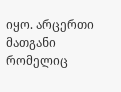იყო. არცერთი მათგანი რომელიც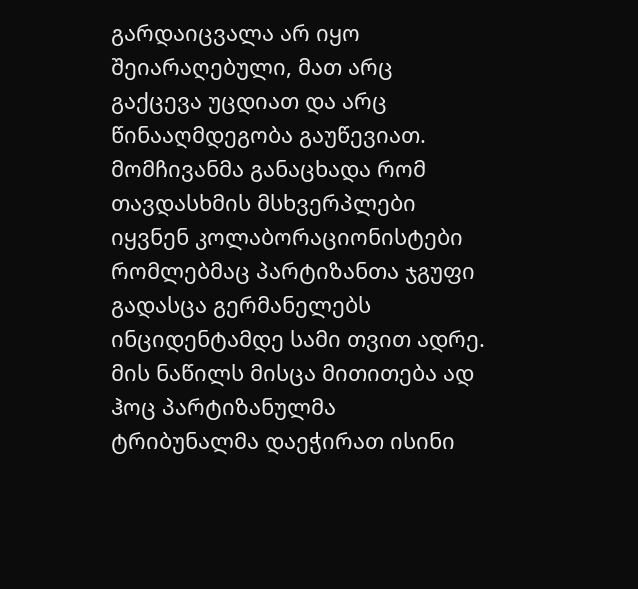გარდაიცვალა არ იყო შეიარაღებული, მათ არც გაქცევა უცდიათ და არც წინააღმდეგობა გაუწევიათ. მომჩივანმა განაცხადა რომ თავდასხმის მსხვერპლები იყვნენ კოლაბორაციონისტები რომლებმაც პარტიზანთა ჯგუფი გადასცა გერმანელებს ინციდენტამდე სამი თვით ადრე. მის ნაწილს მისცა მითითება ად ჰოც პარტიზანულმა ტრიბუნალმა დაეჭირათ ისინი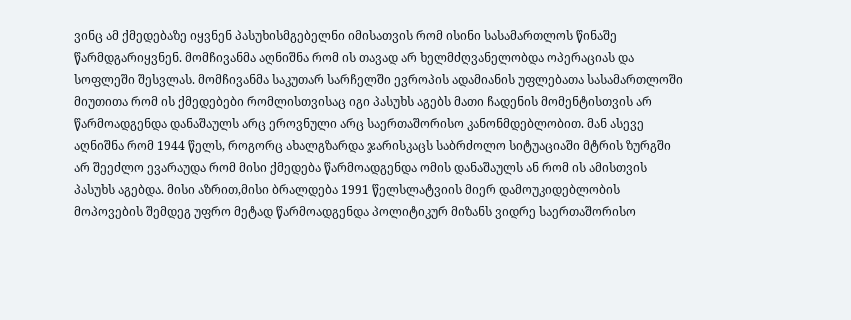ვინც ამ ქმედებაზე იყვნენ პასუხისმგებელნი იმისათვის რომ ისინი სასამართლოს წინაშე წარმდგარიყვნენ. მომჩივანმა აღნიშნა რომ ის თავად არ ხელმძღვანელობდა ოპერაციას და სოფლეში შესვლას. მომჩივანმა საკუთარ სარჩელში ევროპის ადამიანის უფლებათა სასამართლოში მიუთითა რომ ის ქმედებები რომლისთვისაც იგი პასუხს აგებს მათი ჩადენის მომენტისთვის არ წარმოადგენდა დანაშაულს არც ეროვნული არც საერთაშორისო კანონმდებლობით. მან ასევე აღნიშნა რომ 1944 წელს, როგორც ახალგზარდა ჯარისკაცს საბრძოლო სიტუაციაში მტრის ზურგში არ შეეძლო ევარაუდა რომ მისი ქმედება წარმოადგენდა ომის დანაშაულს ან რომ ის ამისთვის პასუხს აგებდა. მისი აზრით,მისი ბრალდება 1991 წელსლატვიის მიერ დამოუკიდებლობის მოპოვების შემდეგ უფრო მეტად წარმოადგენდა პოლიტიკურ მიზანს ვიდრე საერთაშორისო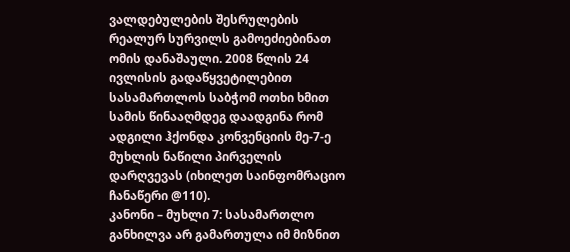ვალდებულების შესრულების რეალურ სურვილს გამოეძიებინათ ომის დანაშაული. 2008 წლის 24 ივლისის გადაწყვეტილებით სასამართლოს საბჭომ ოთხი ხმით სამის წინააღმდეგ დაადგინა რომ ადგილი ჰქონდა კონვენციის მე-7-ე მუხლის ნაწილი პირველის დარღვევას (იხილეთ საინფომრაციო ჩანაწერი @110).
კანონი – მუხლი 7: სასამართლო განხილვა არ გამართულა იმ მიზნით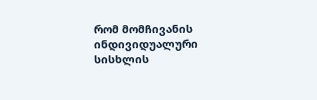რომ მომჩივანის ინდივიდუალური სისხლის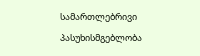სამართლებრივი პასუხისმგებლობა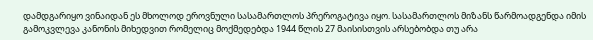დამდგარიყო ვინაიდან ეს მხოლოდ ეროვნული სასამართლოს პრეროგატივა იყო. სასამართლოს მიზანს წარმოადგენდა იმის გამოკვლევა კანონის მიხედვით რომელიც მოქმედებდა 1944 წლის 27 მაისისთვის არსებობდა თუ არა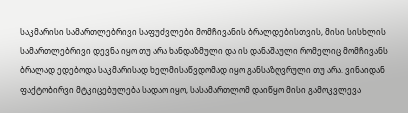საკმარისი სამართლებრივი საფუძვლები მომჩივანის ბრალდებისთვის, მისი სისხლის სამართლებრივი დევნა იყო თუ არა ხანდაზმული და ის დანაშაული რომელიც მომჩივანს ბრალად ედებოდა საკმარისად ხელმისაწვდომად იყო განსაზღვრული თუ არა. ვინაიდან ფაქტობირვი მტკიცებულება სადაო იყო, სასამართლომ დაიწყო მისი გამოკვლევა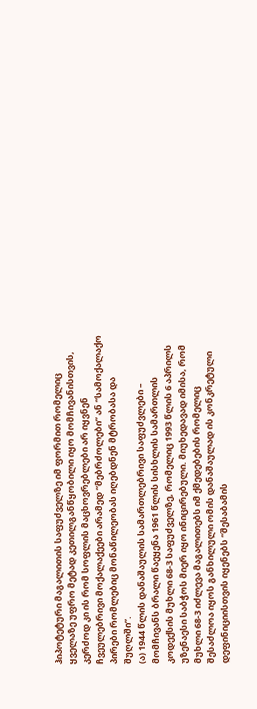ჰიპოტეტური მაგალითის საფუძველზე იმ ფორმით რომელიც ყველაზე უფრო მეტად კეთილგანწყობილი იყო მომჩივანისთვის, კერძოდ კი ის რომ სოფლის მაცხოვრებლები არ იყვნენ ჩვეულებრივი მოქალაქეები არამედ “მებრძოლები” ან “სამოქალაქო პირები რომლებიც მონაწილეობას იღებდნენ მტრობასა და შუღლში”.
(ა) 1944 წლის დანაშაულის სამართლებრივი საფუძვლები – მომჩივანს ბრალი წაეყენა 1961 წლის სისხლის სამართლის კოდექსის მუხლი 68-3 საფუძველზე, რომელიც 1993 წლის 6 აპრილს უზენაესი საბჭოს მიერ იყო ინიცირებული. მიუხედავად იმისა, რომ მუხლი 68-3 იძლევა მაგალითებს იმ ქმედებების რომელიც შესაძლოა იყოს განხილული ომის დანაშაულად ის კონკრეტული დეფინიციისთვის იყენებს “შესაბამის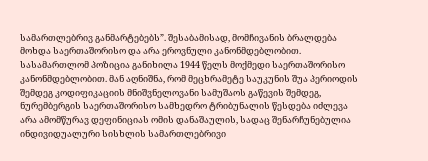სამართლებრივ განმარტებებს”. შესაბამისად, მომჩივანის ბრალდება მოხდა საერთაშორისო და არა ეროვნული კანონმდებლობით.
სასამართლომ პოზიცია განიხილა 1944 წელს მოქმედი საერთაშორისო კანონმდებლობით. მან აღნიშნა, რომ მეცხრამეტე საუკუნის შუა პერიოდის შემდეგ კოდიფიკაციის მნიშვნელოვანი სამუშაოს გაწევის შემდეგ, ნურემბერგის საერთაშორისო სამხედრო ტრიბუნალის წესდება იძლევა არა ამომწურავ დეფინიციას ომის დანაშაულის, სადაც შენარჩუნებულია ინდივიდუალური სისხლის სამართლებრივი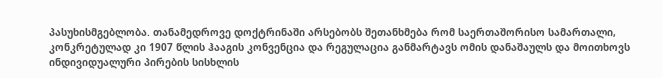პასუხისმგებლობა. თანამედროვე დოქტრინაში არსებობს შეთანხმება რომ საერთაშორისო სამართალი, კონკრეტულად კი 1907 წლის ჰააგის კონვენცია და რეგულაცია განმარტავს ომის დანაშაულს და მოითხოვს ინდივიდუალური პირების სისხლის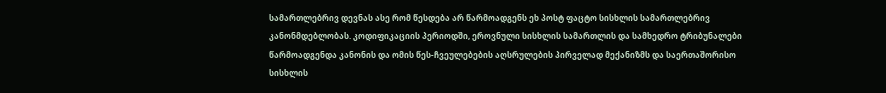სამართლებრივ დევნას ასე რომ წესდება არ წარმოადგენს ეხ პოსტ ფაცტო სისხლის სამართლებრივ კანონმდებლობას. კოდიფიკაციის პერიოდში, ეროვნული სისხლის სამართლის და სამხედრო ტრიბუნალები წარმოადგენდა კანონის და ომის წეს-ჩვეულებების აღსრულების პირველად მექანიზმს და საერთაშორისო სისხლის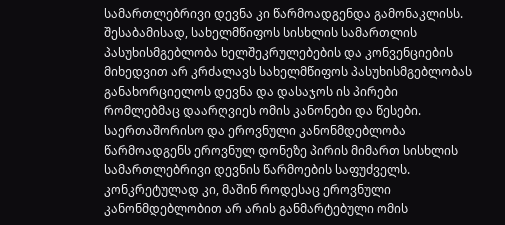სამართლებრივი დევნა კი წარმოადგენდა გამონაკლისს. შესაბამისად, სახელმწიფოს სისხლის სამართლის პასუხისმგებლობა ხელშეკრულებების და კონვენციების მიხედვით არ კრძალავს სახელმწიფოს პასუხისმგებლობას განახორციელოს დევნა და დასაჯოს ის პირები რომლებმაც დაარღვიეს ომის კანონები და წესები. საერთაშორისო და ეროვნული კანონმდებლობა წარმოადგენს ეროვნულ დონეზე პირის მიმართ სისხლის სამართლებრივი დევნის წარმოების საფუძველს. კონკრეტულად კი, მაშინ როდესაც ეროვნული კანონმდებლობით არ არის განმარტებული ომის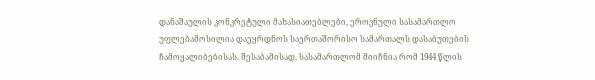დანაშაულის კონკრეტული მახასიათებლები, ეროვნული სასამართლო უფლებამოსილია დაეყრდნოს საერთაშორისო სამართალს დასაბუთების ჩამოყალიბებისას. შესაბამისად, სასამართლომ მიიჩნია რომ 1944 წლის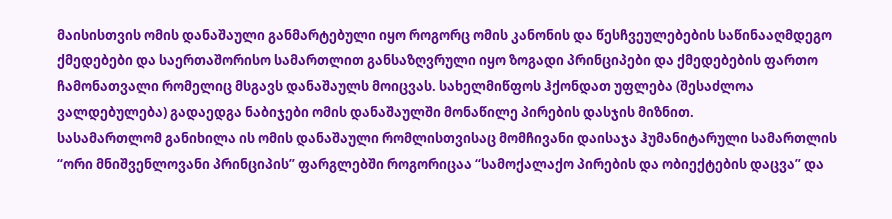მაისისთვის ომის დანაშაული განმარტებული იყო როგორც ომის კანონის და წესჩვეულებების საწინააღმდეგო ქმედებები და საერთაშორისო სამართლით განსაზღვრული იყო ზოგადი პრინციპები და ქმედებების ფართო ჩამონათვალი რომელიც მსგავს დანაშაულს მოიცვას. სახელმიწფოს ჰქონდათ უფლება (შესაძლოა ვალდებულება) გადაედგა ნაბიჯები ომის დანაშაულში მონაწილე პირების დასჯის მიზნით.
სასამართლომ განიხილა ის ომის დანაშაული რომლისთვისაც მომჩივანი დაისაჯა ჰუმანიტარული სამართლის “ორი მნიშვენლოვანი პრინციპის” ფარგლებში როგორიცაა “სამოქალაქო პირების და ობიექტების დაცვა” და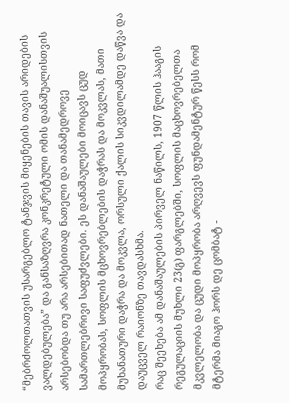“მებრძოლთათვის უსარგებლო ტანჯვის მიყენების თავის არიდების ვალდებულება” და განსაზღვრა კონკრეტული ომის დანაშუალისთვის არსებობდა თუ არა არსებითად ნათელი და თანამედროვე სამართლებრივი საფუძვლები. ეს დანაშაულები მოიცავს ცუდ მოპყრობას, სოფლის მცხოვრებლების დაჭრას და მოკვლას, მათი მუხანათური დაჭრა და მოკვლა, ორსული ქალის სიკვდილამდე დაწვა და დაუცველ რაიონზე თავდასხმა.
რაც შეეხება ამ დანაშაულების პირველ ნაწილს, 1907 წლის ჰააგის რეგულაციის მუხლი 23(გ) ფარგლებში, სოფლის მაცხოვრებელთა მკვლელობა და ცუდი მოპყრობა არღვევს ფუნდამენტურ წესს რომ მტერმა მიაგო ჰორს დე ცომბატ -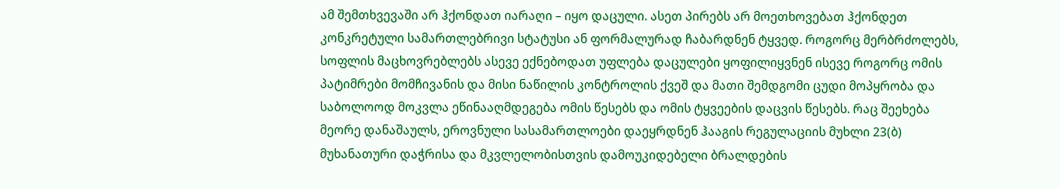ამ შემთხვევაში არ ჰქონდათ იარაღი – იყო დაცული. ასეთ პირებს არ მოეთხოვებათ ჰქონდეთ კონკრეტული სამართლებრივი სტატუსი ან ფორმალურად ჩაბარდნენ ტყვედ. როგორც მერბრძოლებს, სოფლის მაცხოვრებლებს ასევე ექნებოდათ უფლება დაცულები ყოფილიყვნენ ისევე როგორც ომის პატიმრები მომჩივანის და მისი ნაწილის კონტროლის ქვეშ და მათი შემდგომი ცუდი მოპყრობა და საბოლოოდ მოკვლა ეწინააღმდეგება ომის წესებს და ომის ტყვეების დაცვის წესებს. რაც შეეხება მეორე დანაშაულს, ეროვნული სასამართლოები დაეყრდნენ ჰააგის რეგულაციის მუხლი 23(ბ) მუხანათური დაჭრისა და მკვლელობისთვის დამოუკიდებელი ბრალდების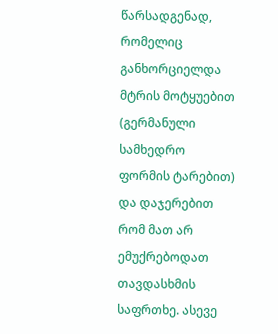წარსადგენად, რომელიც განხორციელდა მტრის მოტყუებით (გერმანული სამხედრო ფორმის ტარებით) და დაჯერებით რომ მათ არ ემუქრებოდათ თავდასხმის საფრთხე. ასევე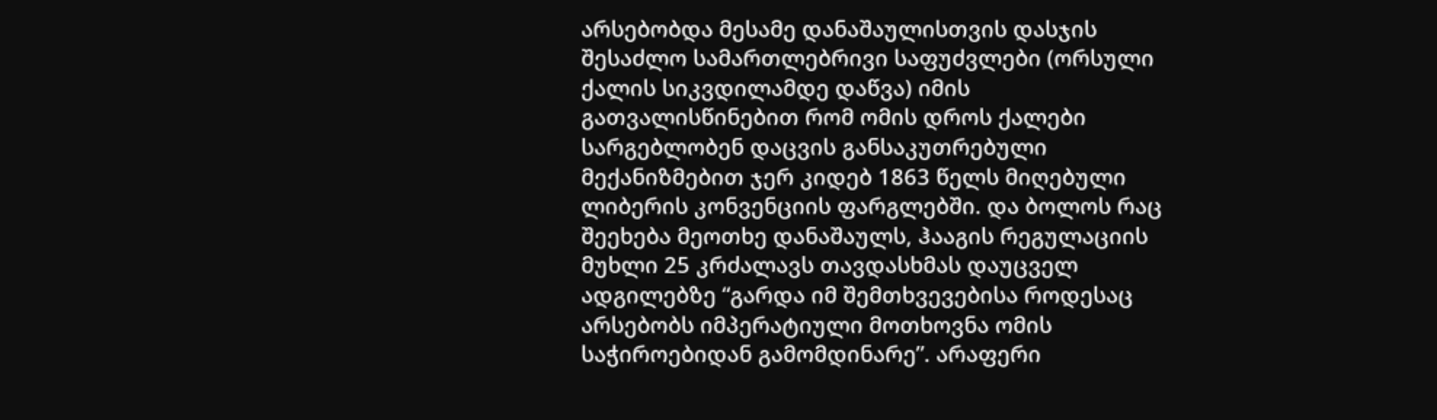არსებობდა მესამე დანაშაულისთვის დასჯის შესაძლო სამართლებრივი საფუძვლები (ორსული ქალის სიკვდილამდე დაწვა) იმის გათვალისწინებით რომ ომის დროს ქალები სარგებლობენ დაცვის განსაკუთრებული მექანიზმებით ჯერ კიდებ 1863 წელს მიღებული ლიბერის კონვენციის ფარგლებში. და ბოლოს რაც შეეხება მეოთხე დანაშაულს, ჰააგის რეგულაციის მუხლი 25 კრძალავს თავდასხმას დაუცველ ადგილებზე “გარდა იმ შემთხვევებისა როდესაც არსებობს იმპერატიული მოთხოვნა ომის საჭიროებიდან გამომდინარე”. არაფერი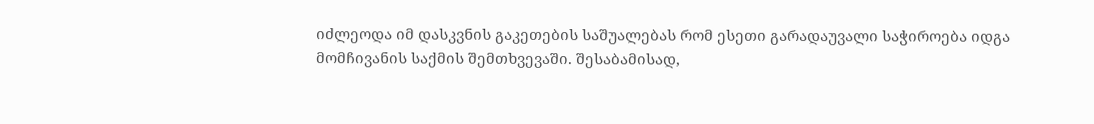იძლეოდა იმ დასკვნის გაკეთების საშუალებას რომ ესეთი გარადაუვალი საჭიროება იდგა მომჩივანის საქმის შემთხვევაში. შესაბამისად,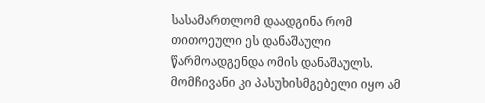სასამართლომ დაადგინა რომ თითოეული ეს დანაშაული წარმოადგენდა ომის დანაშაულს. მომჩივანი კი პასუხისმგებელი იყო ამ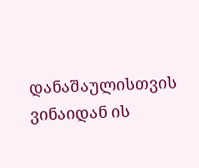დანაშაულისთვის ვინაიდან ის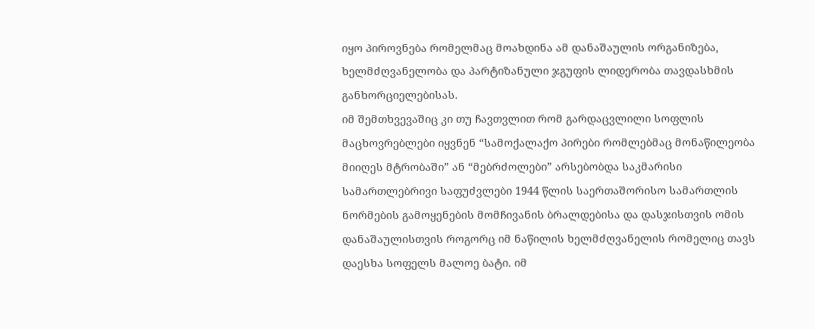იყო პიროვნება რომელმაც მოახდინა ამ დანაშაულის ორგანიზება, ხელმძღვანელობა და პარტიზანული ჯგუფის ლიდერობა თავდასხმის განხორციელებისას.
იმ შემთხვევაშიც კი თუ ჩავთვლით რომ გარდაცვლილი სოფლის მაცხოვრებლები იყვნენ “სამოქალაქო პირები რომლებმაც მონაწილეობა მიიღეს მტრობაში” ან “მებრძოლები” არსებობდა საკმარისი სამართლებრივი საფუძვლები 1944 წლის საერთაშორისო სამართლის ნორმების გამოყენების მომჩივანის ბრალდებისა და დასჯისთვის ომის დანაშაულისთვის როგორც იმ ნაწილის ხელმძღვანელის რომელიც თავს დაესხა სოფელს მალოე ბატი. იმ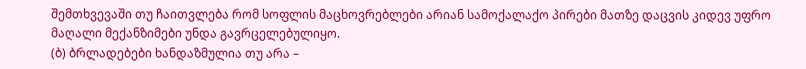შემთხვევაში თუ ჩაითვლება რომ სოფლის მაცხოვრებლები არიან სამოქალაქო პირები მათზე დაცვის კიდევ უფრო მაღალი მექანზიმები უნდა გავრცელებულიყო.
(ბ) ბრლადებები ხანდაზმულია თუ არა –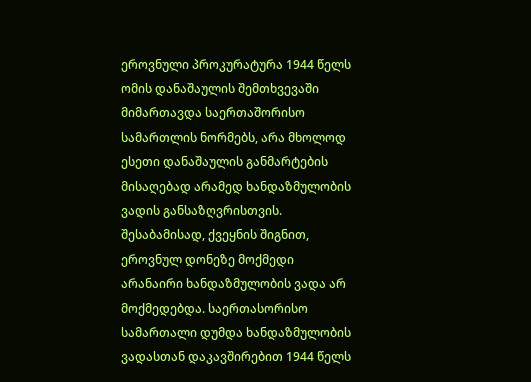ეროვნული პროკურატურა 1944 წელს ომის დანაშაულის შემთხვევაში მიმართავდა საერთაშორისო სამართლის ნორმებს, არა მხოლოდ ესეთი დანაშაულის განმარტების მისაღებად არამედ ხანდაზმულობის ვადის განსაზღვრისთვის. შესაბამისად, ქვეყნის შიგნით, ეროვნულ დონეზე მოქმედი არანაირი ხანდაზმულობის ვადა არ მოქმედებდა. საერთასორისო სამართალი დუმდა ხანდაზმულობის ვადასთან დაკავშირებით 1944 წელს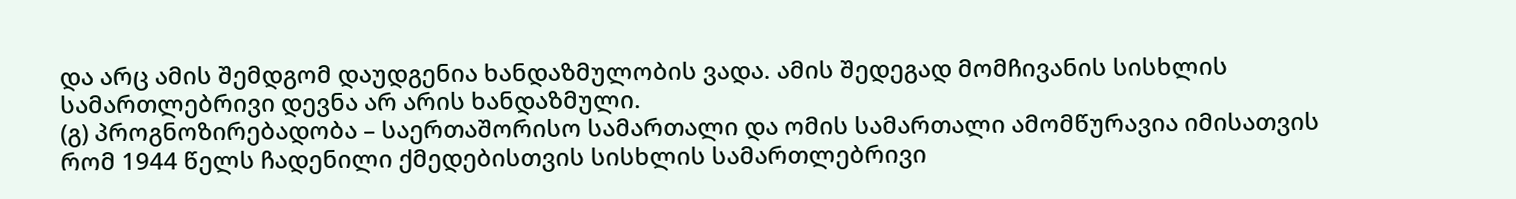და არც ამის შემდგომ დაუდგენია ხანდაზმულობის ვადა. ამის შედეგად მომჩივანის სისხლის სამართლებრივი დევნა არ არის ხანდაზმული.
(გ) პროგნოზირებადობა – საერთაშორისო სამართალი და ომის სამართალი ამომწურავია იმისათვის რომ 1944 წელს ჩადენილი ქმედებისთვის სისხლის სამართლებრივი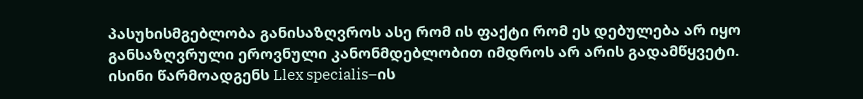პასუხისმგებლობა განისაზღვროს ასე რომ ის ფაქტი რომ ეს დებულება არ იყო განსაზღვრული ეროვნული კანონმდებლობით იმდროს არ არის გადამწყვეტი. ისინი წარმოადგენს Llex specialis–ის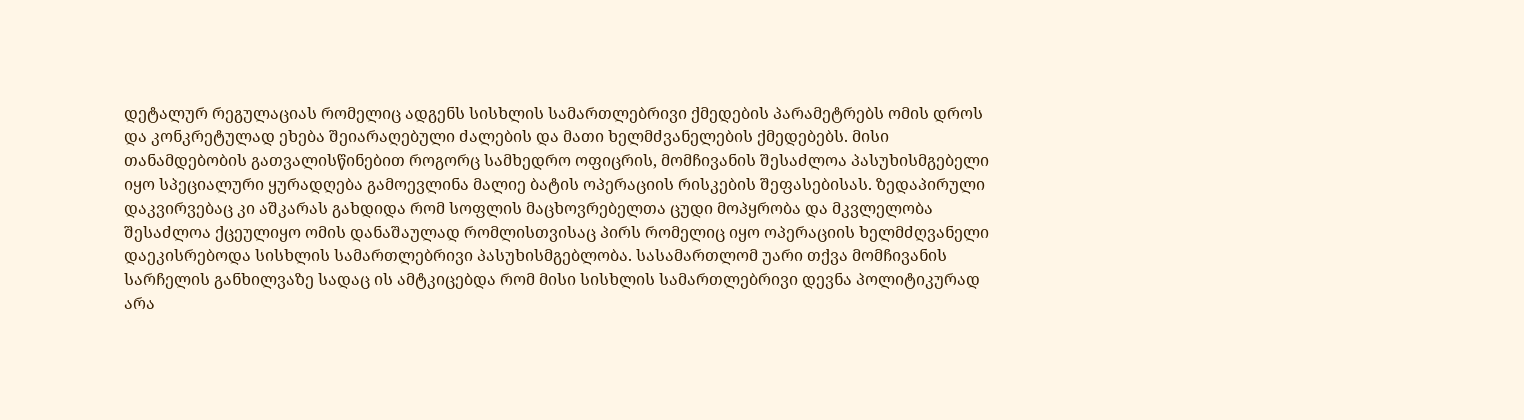დეტალურ რეგულაციას რომელიც ადგენს სისხლის სამართლებრივი ქმედების პარამეტრებს ომის დროს და კონკრეტულად ეხება შეიარაღებული ძალების და მათი ხელმძვანელების ქმედებებს. მისი თანამდებობის გათვალისწინებით როგორც სამხედრო ოფიცრის, მომჩივანის შესაძლოა პასუხისმგებელი იყო სპეციალური ყურადღება გამოევლინა მალიე ბატის ოპერაციის რისკების შეფასებისას. ზედაპირული დაკვირვებაც კი აშკარას გახდიდა რომ სოფლის მაცხოვრებელთა ცუდი მოპყრობა და მკვლელობა შესაძლოა ქცეულიყო ომის დანაშაულად რომლისთვისაც პირს რომელიც იყო ოპერაციის ხელმძღვანელი დაეკისრებოდა სისხლის სამართლებრივი პასუხისმგებლობა. სასამართლომ უარი თქვა მომჩივანის სარჩელის განხილვაზე სადაც ის ამტკიცებდა რომ მისი სისხლის სამართლებრივი დევნა პოლიტიკურად არა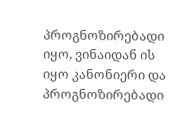პროგნოზირებადი იყო, ვინაიდან ის იყო კანონიერი და პროგნოზირებადი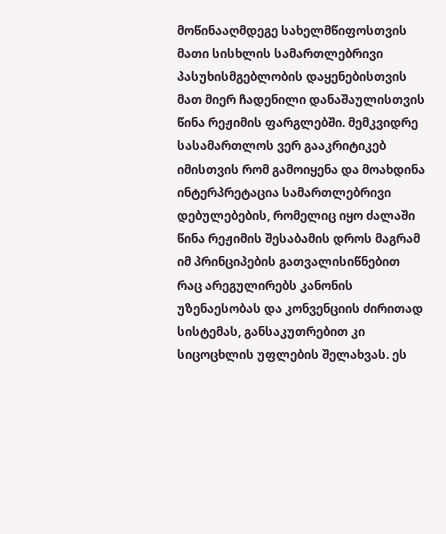მოწინააღმდეგე სახელმწიფოსთვის მათი სისხლის სამართლებრივი პასუხისმგებლობის დაყენებისთვის მათ მიერ ჩადენილი დანაშაულისთვის წინა რეჟიმის ფარგლებში. მემკვიდრე სასამართლოს ვერ გააკრიტიკებ იმისთვის რომ გამოიყენა და მოახდინა ინტერპრეტაცია სამართლებრივი დებულებების, რომელიც იყო ძალაში წინა რეჟიმის შესაბამის დროს მაგრამ იმ პრინციპების გათვალისიწნებით რაც არეგულირებს კანონის უზენაესობას და კონვენციის ძირითად სისტემას, განსაკუთრებით კი სიცოცხლის უფლების შელახვას. ეს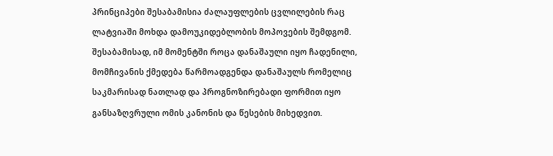პრინციპები შესაბამისია ძალაუფლების ცვლილების რაც ლატვიაში მოხდა დამოუკიდებლობის მოპოვების შემდგომ.
შესაბამისად, იმ მომენტში როცა დანაშაული იყო ჩადენილი, მომჩივანის ქმედება წარმოადგენდა დანაშაულს რომელიც საკმარისად ნათლად და პროგნოზირებადი ფორმით იყო განსაზღვრული ომის კანონის და წესების მიხედვით.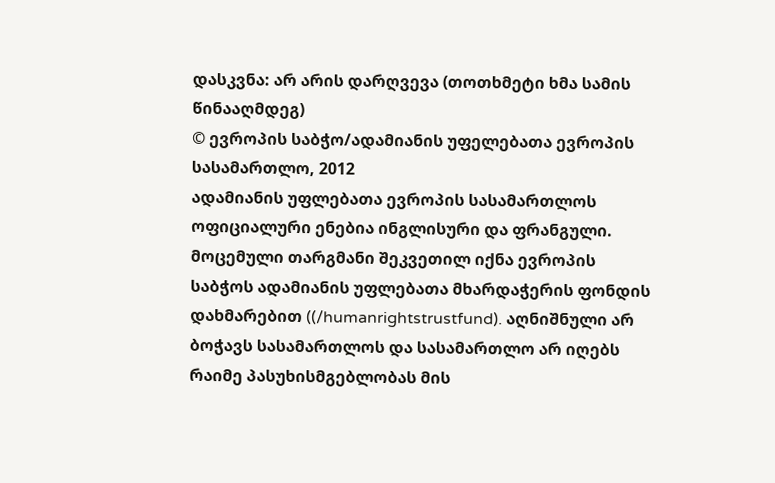დასკვნა: არ არის დარღვევა (თოთხმეტი ხმა სამის წინააღმდეგ)
© ევროპის საბჭო/ადამიანის უფელებათა ევროპის სასამართლო, 2012
ადამიანის უფლებათა ევროპის სასამართლოს ოფიციალური ენებია ინგლისური და ფრანგული. მოცემული თარგმანი შეკვეთილ იქნა ევროპის საბჭოს ადამიანის უფლებათა მხარდაჭერის ფონდის დახმარებით ((/humanrightstrustfund). აღნიშნული არ ბოჭავს სასამართლოს და სასამართლო არ იღებს რაიმე პასუხისმგებლობას მის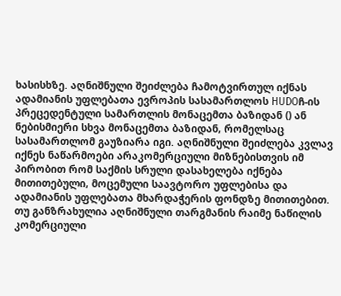ხასისხზე. აღნიშნული შეიძლება ჩამოტვირთულ იქნას ადამიანის უფლებათა ევროპის სასამართლოს HUDOჩ-ის პრეცედენტული სამართლის მონაცემთა ბაზიდან () ან ნებისმიერი სხვა მონაცემთა ბაზიდან, რომელსაც სასამართლომ გაუზიარა იგი. აღნიშნული შეიძლება კვლავ იქნეს ნაწარმოები არაკომერციული მიზნებისთვის იმ პირობით რომ საქმის სრული დასახელება იქნება მითითებული, მოცემული საავტორო უფლებისა და ადამიანის უფლებათა მხარდაჭერის ფონდზე მითითებით. თუ განზრახულია აღნიშნული თარგმანის რაიმე ნაწილის კომერციული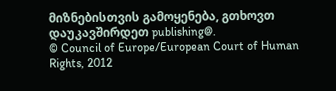მიზნებისთვის გამოყენება, გთხოვთ დაუკავშირდეთ publishing@.
© Council of Europe/European Court of Human Rights, 2012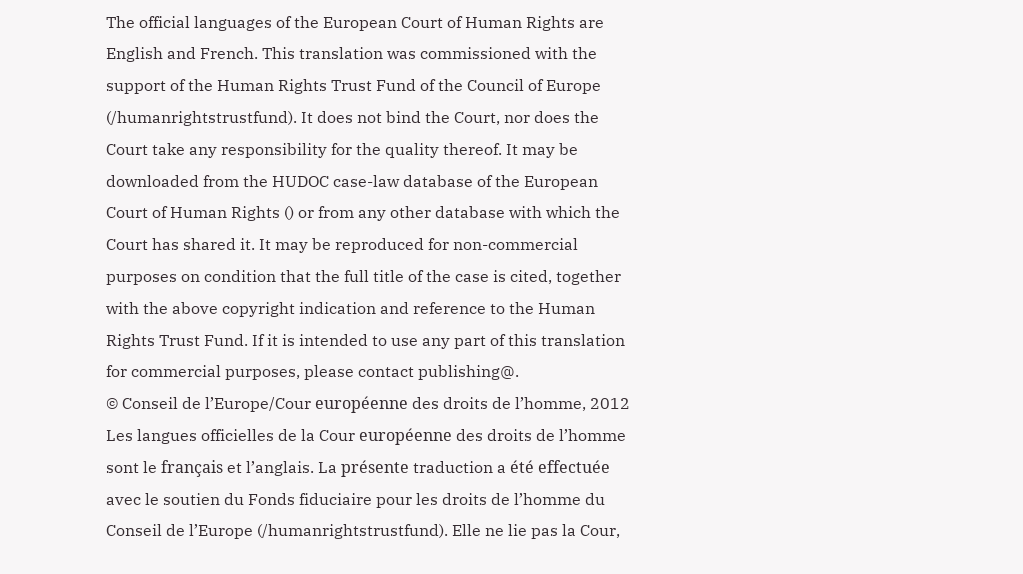The official languages of the European Court of Human Rights are English and French. This translation was commissioned with the support of the Human Rights Trust Fund of the Council of Europe (/humanrightstrustfund). It does not bind the Court, nor does the Court take any responsibility for the quality thereof. It may be downloaded from the HUDOC case-law database of the European Court of Human Rights () or from any other database with which the Court has shared it. It may be reproduced for non-commercial purposes on condition that the full title of the case is cited, together with the above copyright indication and reference to the Human Rights Trust Fund. If it is intended to use any part of this translation for commercial purposes, please contact publishing@.
© Conseil de l’Europe/Cour européenne des droits de l’homme, 2012
Les langues officielles de la Cour européenne des droits de l’homme sont le français et l’anglais. La présente traduction a été effectuée avec le soutien du Fonds fiduciaire pour les droits de l’homme du Conseil de l’Europe (/humanrightstrustfund). Elle ne lie pas la Cour,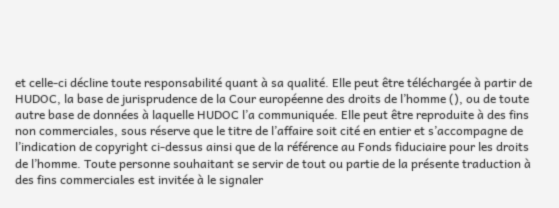et celle-ci décline toute responsabilité quant à sa qualité. Elle peut être téléchargée à partir de HUDOC, la base de jurisprudence de la Cour européenne des droits de l’homme (), ou de toute autre base de données à laquelle HUDOC l’a communiquée. Elle peut être reproduite à des fins non commerciales, sous réserve que le titre de l’affaire soit cité en entier et s’accompagne de l’indication de copyright ci-dessus ainsi que de la référence au Fonds fiduciaire pour les droits de l’homme. Toute personne souhaitant se servir de tout ou partie de la présente traduction à des fins commerciales est invitée à le signaler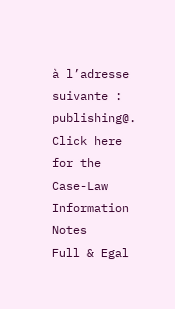à l’adresse suivante : publishing@.
Click here for the Case-Law Information Notes
Full & Egal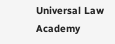Universal Law Academy